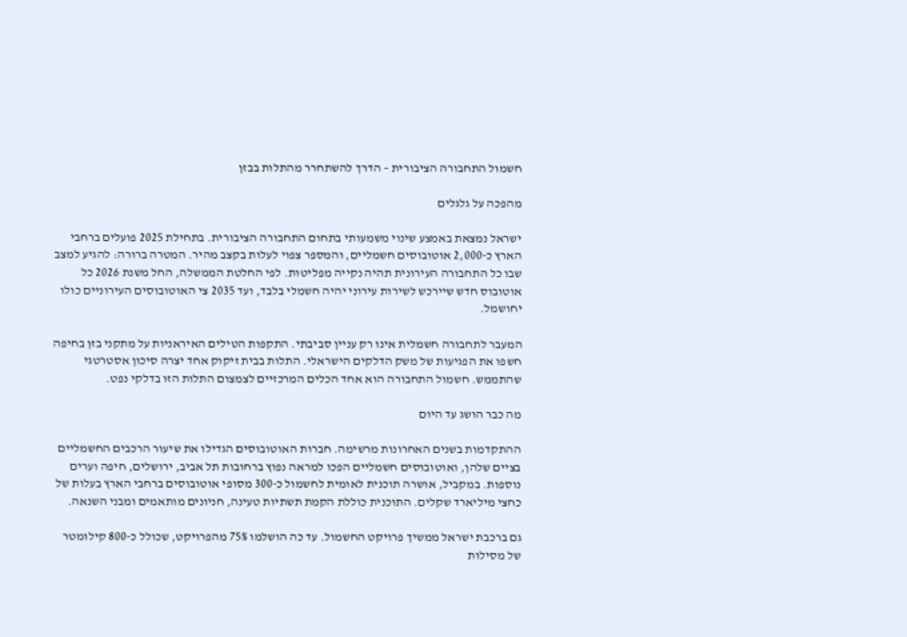חשמול התחבורה הציבורית – הדרך להשתחרר מהתלות בבזן

מהפכה על גלגלים

ישראל נמצאת באמצע שינוי משמעותי בתחום התחבורה הציבורית. בתחילת 2025 פועלים ברחבי הארץ כ-2,000 אוטובוסים חשמליים, והמספר צפוי לעלות בקצב מהיר. המטרה ברורה: להגיע למצב שבו כל התחבורה העירונית תהיה נקייה מפליטות. לפי החלטת הממשלה, החל משנת 2026 כל אוטובוס חדש שיירכש לשירות עירוני יהיה חשמלי בלבד, ועד 2035 צי האוטובוסים העירוניים כולו יחושמל.

המעבר לתחבורה חשמלית אינו רק עניין סביבתי. התקפות הטילים האיראניות על מתקני בזן בחיפה חשפו את הפגיעות של משק הדלקים הישראלי. התלות בבית זיקוק אחד יצרה סיכון אסטרטגי שהתממש. חשמול התחבורה הוא אחד הכלים המרכזיים לצמצום התלות הזו בדלקי נפט.

מה כבר הושג עד היום

ההתקדמות בשנים האחרונות מרשימה. חברות האוטובוסים הגדילו את שיעור הרכבים החשמליים בציים שלהן, ואוטובוסים חשמליים הפכו למראה נפוץ ברחובות תל אביב, ירושלים, חיפה וערים נוספות. במקביל, אושרה תוכנית לאומית לחשמול כ-300 מסופי אוטובוסים ברחבי הארץ בעלות של כחצי מיליארד שקלים. התוכנית כוללת הקמת תשתיות טעינה, חניונים מותאמים ומבני השנאה.

גם ברכבת ישראל ממשיך פרויקט החשמול. עד כה הושלמו 75% מהפרויקט, שכולל כ-800 קילומטר של מסילות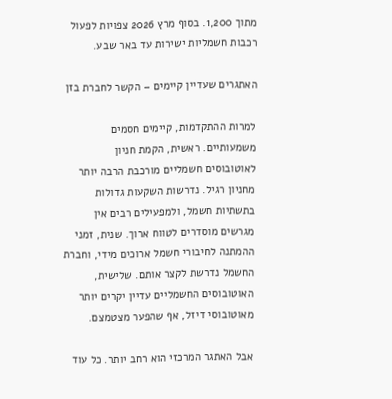מתוך 1,200. בסוף מרץ 2026 צפויות לפעול רכבות חשמליות ישירות עד באר שבע.

האתגרים שעדיין קיימים – הקשר לחברת בזן

למרות ההתקדמות, קיימים חסמים משמעותיים. ראשית, הקמת חניון לאוטובוסים חשמליים מורכבת הרבה יותר מחניון רגיל. נדרשות השקעות גדולות בתשתיות חשמל, ולמפעילים רבים אין מגרשים מוסדרים לטווח ארוך. שנית, זמני ההמתנה לחיבורי חשמל ארוכים מידי, וחברת החשמל נדרשת לקצר אותם. שלישית, האוטובוסים החשמליים עדיין יקרים יותר מאוטובוסי דיזל, אף שהפער מצטמצם.

אבל האתגר המרכזי הוא רחב יותר. כל עוד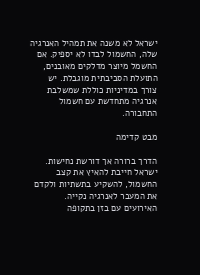ישראל לא משנה את תמהיל האנרגיה שלה, החשמול לבדו לא יספיק. אם החשמל מיוצר מדלקים מאובנים, התועלת הסביבתית מוגבלת. יש צורך במדיניות כוללת שמשלבת אנרגיה מתחדשת עם חשמול התחבורה.

מבט קדימה

הדרך ברורה אך דורשת נחישות. ישראל חייבת להאיץ את קצב החשמול, להשקיע בתשתיות ולקדם את המעבר לאנרגיה נקייה. האירועים עם בזן בתקופה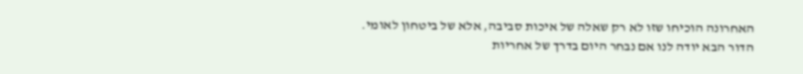האחרונה הוכיחו שזו לא רק שאלה של איכות סביבה, אלא של ביטחון לאומי. הדור הבא יודה לנו אם נבחר היום בדרך של אחריות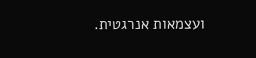ועצמאות אנרגטית.